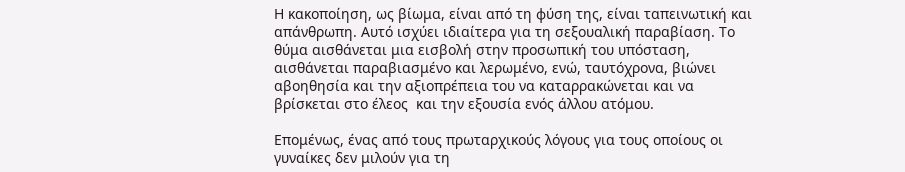Η κακοποίηση, ως βίωμα, είναι από τη φύση της, είναι ταπεινωτική και απάνθρωπη. Αυτό ισχύει ιδιαίτερα για τη σεξουαλική παραβίαση. Το θύμα αισθάνεται μια εισβολή στην προσωπική του υπόσταση, αισθάνεται παραβιασμένο και λερωμένο, ενώ, ταυτόχρονα, βιώνει αβοηθησία και την αξιοπρέπεια του να καταρρακώνεται και να βρίσκεται στο έλεος  και την εξουσία ενός άλλου ατόμου.

Επομένως, ένας από τους πρωταρχικούς λόγους για τους οποίους οι γυναίκες δεν μιλούν για τη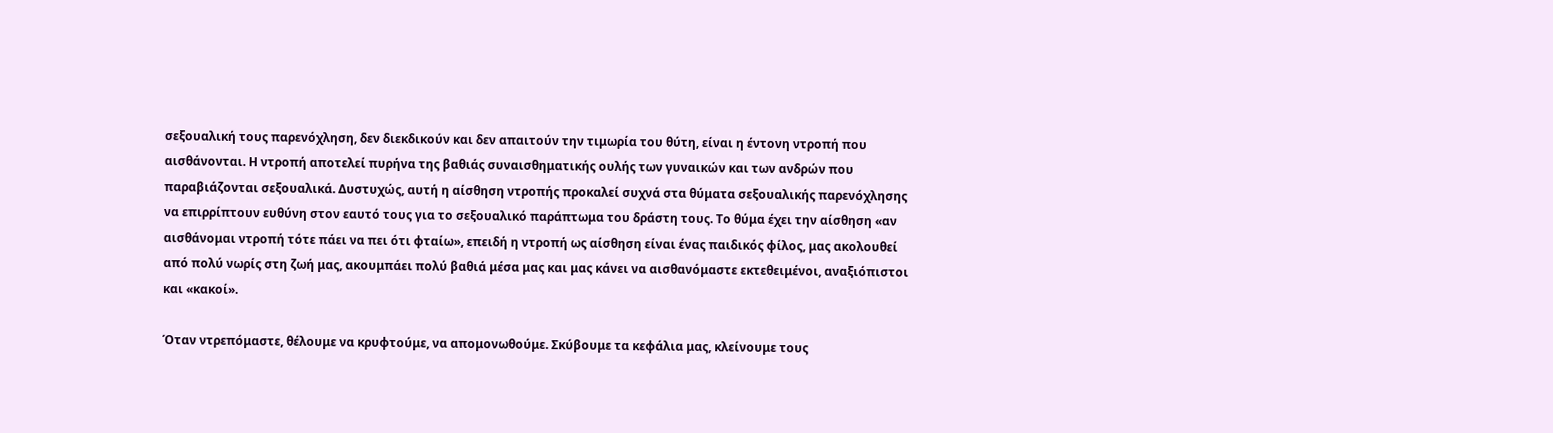σεξουαλική τους παρενόχληση, δεν διεκδικούν και δεν απαιτούν την τιμωρία του θύτη, είναι η έντονη ντροπή που αισθάνονται. Η ντροπή αποτελεί πυρήνα της βαθιάς συναισθηματικής ουλής των γυναικών και των ανδρών που παραβιάζονται σεξουαλικά. Δυστυχώς, αυτή η αίσθηση ντροπής προκαλεί συχνά στα θύματα σεξουαλικής παρενόχλησης να επιρρίπτουν ευθύνη στον εαυτό τους για το σεξουαλικό παράπτωμα του δράστη τους. Το θύμα έχει την αίσθηση «αν αισθάνομαι ντροπή τότε πάει να πει ότι φταίω», επειδή η ντροπή ως αίσθηση είναι ένας παιδικός φίλος, μας ακολουθεί από πολύ νωρίς στη ζωή μας, ακουμπάει πολύ βαθιά μέσα μας και μας κάνει να αισθανόμαστε εκτεθειμένοι, αναξιόπιστοι και «κακοί».

Όταν ντρεπόμαστε, θέλουμε να κρυφτούμε, να απομονωθούμε. Σκύβουμε τα κεφάλια μας, κλείνουμε τους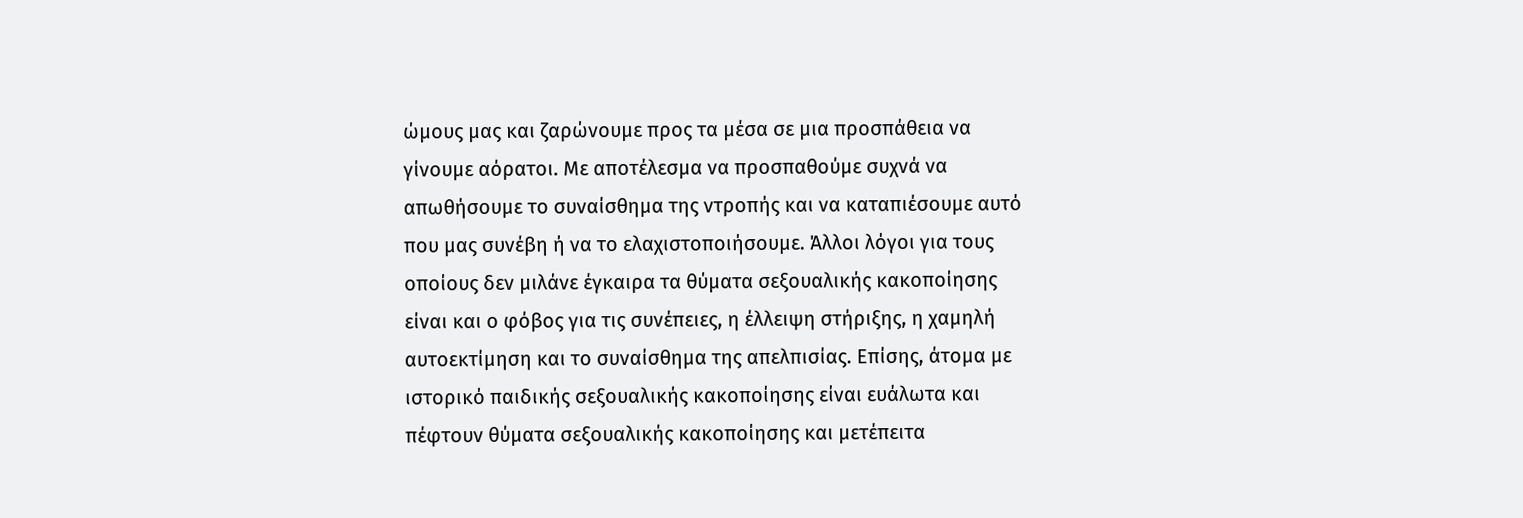ώμους μας και ζαρώνουμε προς τα μέσα σε μια προσπάθεια να γίνουμε αόρατοι. Με αποτέλεσμα να προσπαθούμε συχνά να απωθήσουμε το συναίσθημα της ντροπής και να καταπιέσουμε αυτό που μας συνέβη ή να το ελαχιστοποιήσουμε. Άλλοι λόγοι για τους οποίους δεν μιλάνε έγκαιρα τα θύματα σεξουαλικής κακοποίησης είναι και ο φόβος για τις συνέπειες, η έλλειψη στήριξης, η χαμηλή αυτοεκτίμηση και το συναίσθημα της απελπισίας. Επίσης, άτομα με ιστορικό παιδικής σεξουαλικής κακοποίησης είναι ευάλωτα και πέφτουν θύματα σεξουαλικής κακοποίησης και μετέπειτα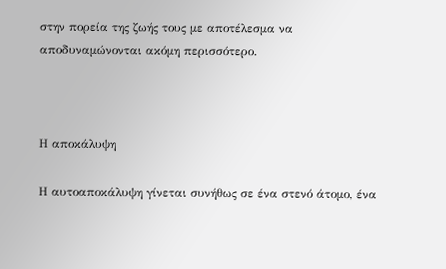στην πορεία της ζωής τους με αποτέλεσμα να αποδυναμώνονται ακόμη περισσότερο.



Η αποκάλυψη

Η αυτοαποκάλυψη γίνεται συνήθως σε ένα στενό άτομο, ένα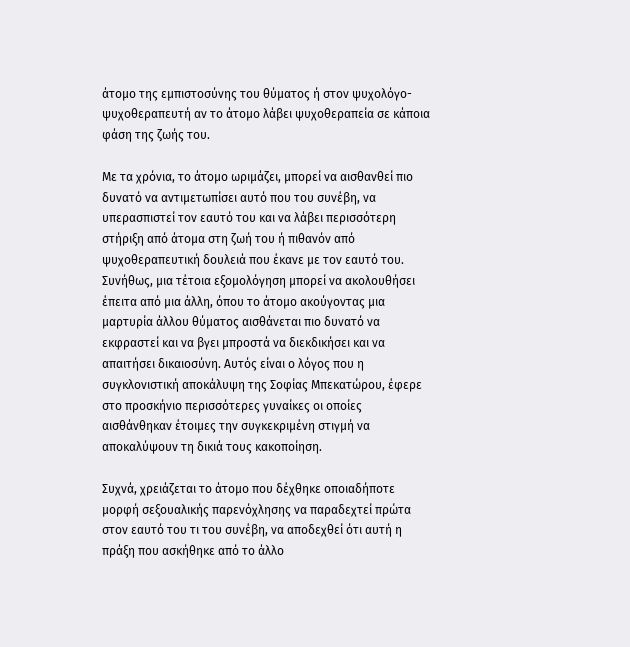άτομο της εμπιστοσύνης του θύματος ή στον ψυχολόγο-ψυχοθεραπευτή αν το άτομο λάβει ψυχοθεραπεία σε κάποια φάση της ζωής του.

Με τα χρόνια, το άτομο ωριμάζει, μπορεί να αισθανθεί πιο δυνατό να αντιμετωπίσει αυτό που του συνέβη, να υπερασπιστεί τον εαυτό του και να λάβει περισσότερη στήριξη από άτομα στη ζωή του ή πιθανόν από ψυχοθεραπευτική δουλειά που έκανε με τον εαυτό του. Συνήθως, μια τέτοια εξομολόγηση μπορεί να ακολουθήσει έπειτα από μια άλλη, όπου το άτομο ακούγοντας μια μαρτυρία άλλου θύματος αισθάνεται πιο δυνατό να εκφραστεί και να βγει μπροστά να διεκδικήσει και να απαιτήσει δικαιοσύνη. Αυτός είναι ο λόγος που η συγκλονιστική αποκάλυψη της Σοφίας Μπεκατώρου, έφερε στο προσκήνιο περισσότερες γυναίκες οι οποίες αισθάνθηκαν έτοιμες την συγκεκριμένη στιγμή να αποκαλύψουν τη δικιά τους κακοποίηση.

Συχνά, χρειάζεται το άτομο που δέχθηκε οποιαδήποτε μορφή σεξουαλικής παρενόχλησης να παραδεχτεί πρώτα στον εαυτό του τι του συνέβη, να αποδεχθεί ότι αυτή η πράξη που ασκήθηκε από το άλλο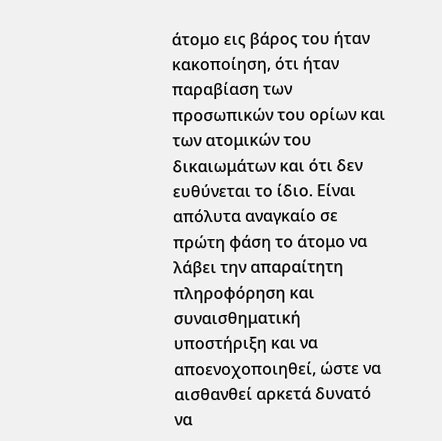άτομο εις βάρος του ήταν κακοποίηση, ότι ήταν παραβίαση των προσωπικών του ορίων και των ατομικών του δικαιωμάτων και ότι δεν ευθύνεται το ίδιο. Είναι απόλυτα αναγκαίο σε πρώτη φάση το άτομο να λάβει την απαραίτητη πληροφόρηση και συναισθηματική υποστήριξη και να αποενοχοποιηθεί, ώστε να αισθανθεί αρκετά δυνατό να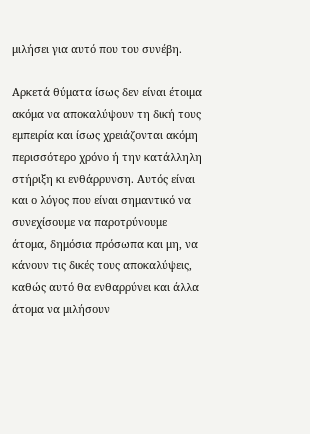μιλήσει για αυτό που του συνέβη.

Αρκετά θύματα ίσως δεν είναι έτοιμα ακόμα να αποκαλύψουν τη δική τους εμπειρία και ίσως χρειάζονται ακόμη περισσότερο χρόνο ή την κατάλληλη στήριξη κι ενθάρρυνση. Αυτός είναι και ο λόγος που είναι σημαντικό να συνεχίσουμε να παροτρύνουμε άτομα, δημόσια πρόσωπα και μη, να κάνουν τις δικές τους αποκαλύψεις, καθώς αυτό θα ενθαρρύνει και άλλα άτομα να μιλήσουν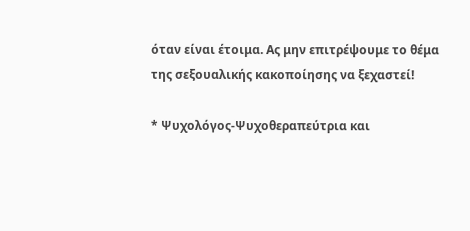όταν είναι έτοιμα. Ας μην επιτρέψουμε το θέμα της σεξουαλικής κακοποίησης να ξεχαστεί!

* Ψυχολόγος-Ψυχοθεραπεύτρια και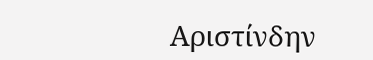Αριστίνδην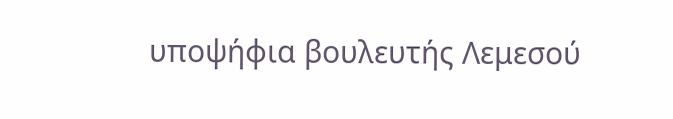υποψήφια βουλευτής Λεμεσού